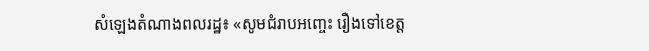សំឡេងតំណាងពលរដ្ឋ៖ «សូមជំរាបអញ្ចេះ រឿងទៅខេត្ត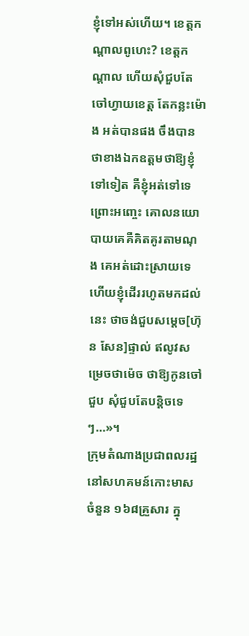ខ្ញុំទៅអស់ហើយ។ ខេត្តកណ្តាលពូហេះ? ខេត្តកណ្តាល ហើយសុំជួបតែចៅហ្វាយខេត្ត តែកន្លះម៉ោង អត់បានផង ចឹងបានថាខាងឯកឧត្តមថាឱ្យខ្ញុំទៅទៀត គឺខ្ញុំអត់ទៅទេ ព្រោះអញ្ចេះ គោលនយោបាយគេគឺគិតគូរតាមណុង គេអត់ដោះស្រាយទេ ហើយខ្ញុំដើររហូតមកដល់នេះ ថាចង់ជួបសម្តេច[ហ៊ុន សែន]ផ្ទាល់ ឥលូវសម្រេចថាម៉េច ថាឱ្យកូនចៅជួប សុំជួបតែបន្តិចទេៗ…»។
ក្រុមតំណាងប្រជាពលរដ្ឋនៅសហគមន៍កោះមាសចំនួន ១៦៨គ្រួសារ ក្នុ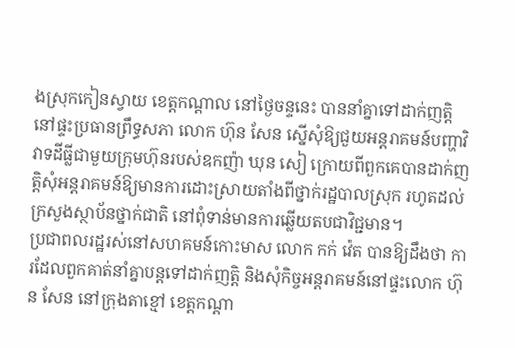ងស្រុកកៀនស្វាយ ខេត្តកណ្តាល នៅថ្ងៃចន្ទនេះ បាននាំគ្នាទៅដាក់ញត្តិនៅផ្ទះប្រធានព្រឹទ្ធសភា លោក ហ៊ុន សែន ស្នើសុំឱ្យជួយអន្តរាគមន៍បញ្ហាវិវាទដីធ្លីជាមួយក្រុមហ៊ុនរបស់ឧកញ៉ា ឃុន សៀ ក្រោយពីពួកគេបានដាក់ញត្តិសុំអន្តរាគមន៍ឱ្យមានការដោះស្រាយតាំងពីថ្នាក់រដ្ឋបាលស្រុក រហូតដល់ក្រសួងស្ថាប័នថ្នាក់ជាតិ នៅពុំទាន់មានការឆ្លើយតបជាវិជ្ជមាន។
ប្រជាពលរដ្ឋរស់នៅសហគមន៍កោះមាស លោក កក់ វ៉េត បានឱ្យដឹងថា ការដែលពួកគាត់នាំគ្នាបន្តទៅដាក់ញត្តិ និងសុំកិច្ចអន្តរាគមន៍នៅផ្ទះលោក ហ៊ុន សែន នៅក្រុងតាខ្មៅ ខេត្តកណ្តា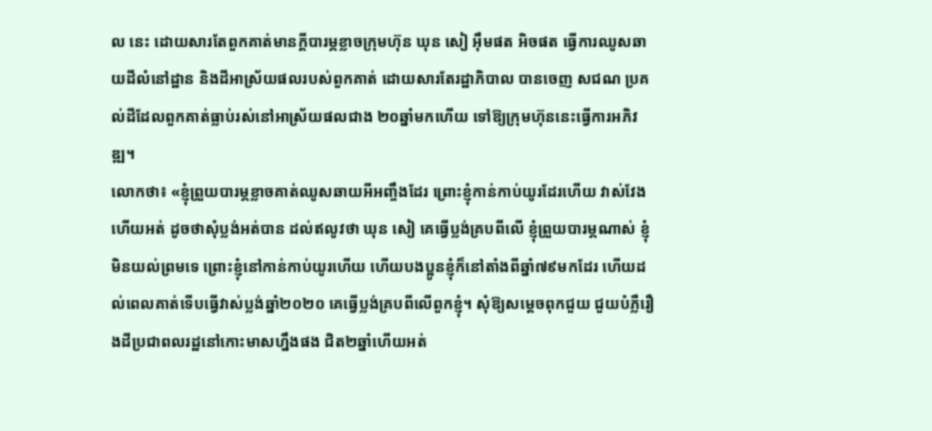ល នេះ ដោយសារតែពួកគាត់មានក្តីបារម្ភខ្លាចក្រុមហ៊ុន ឃុន សៀ អ៊ឹមផត អិចផត ធ្វើការឈូសឆាយដីលំនៅដ្ឋាន និងដីអាស្រ័យផលរបស់ពួកគាត់ ដោយសារតែរដ្ឋាភិបាល បានចេញ សជណ ប្រគល់ដីដែលពួកគាត់ធ្លាប់រស់នៅអាស្រ័យផលជាង ២០ឆ្នាំមកហើយ ទៅឱ្យក្រុមហ៊ុននេះធ្វើការអភិវឌ្ឍ។
លោកថា៖ «ខ្ញុំព្រួយបារម្ភខ្លាចគាត់ឈូសឆាយអីអញ្ចឹងដែរ ព្រោះខ្ញុំកាន់កាប់យូរដែរហើយ វាស់វែងហើយអត់ ដូចថាសុំប្លង់អត់បាន ដល់ឥលូវថា ឃុន សៀ គេធ្វើប្លង់គ្របពីលើ ខ្ញុំព្រួយបារម្ភណាស់ ខ្ញុំមិនយល់ព្រមទេ ព្រោះខ្ញុំនៅកាន់កាប់យូរហើយ ហើយបងប្អូនខ្ញុំក៏នៅតាំងពីឆ្នាំ៧៩មកដែរ ហើយដល់ពេលគាត់ទើបធ្វើវាស់ប្លង់ឆ្នាំ២០២០ គេធ្វើប្លង់គ្របពីលើពួកខ្ញុំ។ សុំឱ្យសម្តេចពុកជួយ ជួយបំភ្លឺរឿងដីប្រជាពលរដ្ឋនៅកោះមាសហ្នឹងផង ជិត២ឆ្នាំហើយអត់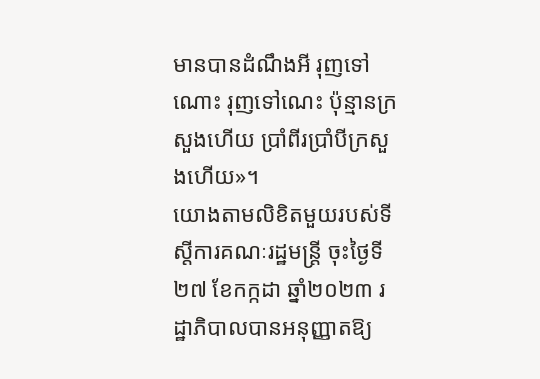មានបានដំណឹងអី រុញទៅណោះ រុញទៅណេះ ប៉ុន្មានក្រសួងហើយ ប្រាំពីរប្រាំបីក្រសួងហើយ»។
យោងតាមលិខិតមួយរបស់ទីស្តីការគណៈរដ្ឋមន្ត្រី ចុះថ្ងៃទី២៧ ខែកក្កដា ឆ្នាំ២០២៣ រដ្ឋាភិបាលបានអនុញ្ញាតឱ្យ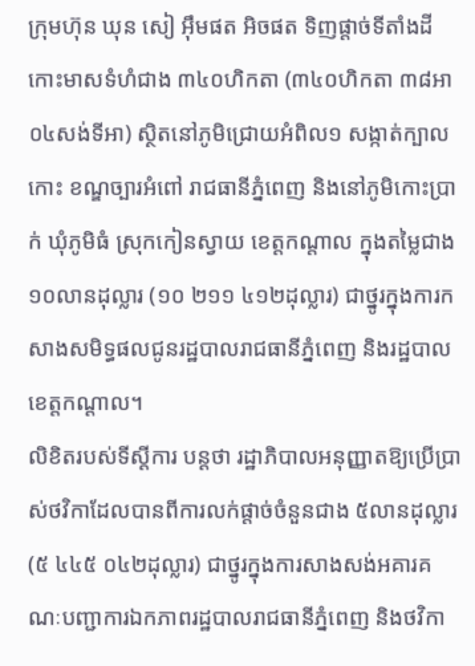ក្រុមហ៊ុន ឃុន សៀ អ៊ឹមផត អិចផត ទិញផ្តាច់ទីតាំងដីកោះមាសទំហំជាង ៣៤០ហិកតា (៣៤០ហិកតា ៣៨អា ០៤សង់ទីអា) ស្ថិតនៅភូមិជ្រោយអំពិល១ សង្កាត់ក្បាលកោះ ខណ្ឌច្បារអំពៅ រាជធានីភ្នំពេញ និងនៅភូមិកោះប្រាក់ ឃុំភូមិធំ ស្រុកកៀនស្វាយ ខេត្តកណ្តាល ក្នុងតម្លៃជាង ១០លានដុល្លារ (១០ ២១១ ៤១២ដុល្លារ) ជាថ្នូរក្នុងការកសាងសមិទ្ធផលជូនរដ្ឋបាលរាជធានីភ្នំពេញ និងរដ្ឋបាលខេត្តកណ្តាល។
លិខិតរបស់ទីស្តីការ បន្តថា រដ្ឋាភិបាលអនុញ្ញាតឱ្យប្រើប្រាស់ថវិកាដែលបានពីការលក់ផ្តាច់ចំនួនជាង ៥លានដុល្លារ (៥ ៤៤៥ ០៤២ដុល្លារ) ជាថ្នូរក្នុងការសាងសង់អគារគណៈបញ្ជាការឯកភាពរដ្ឋបាលរាជធានីភ្នំពេញ និងថវិកា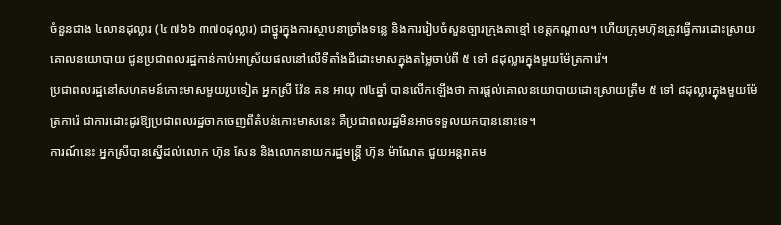ចំនួនជាង ៤លានដុល្លារ (៤ ៧៦៦ ៣៧០ដុល្លារ) ជាថ្នូរក្នុងការស្ថាបនាច្រាំងទន្លេ និងការរៀបចំសួនច្បារក្រុងតាខ្មៅ ខេត្តកណ្តាល។ ហើយក្រុមហ៊ុនត្រូវធ្វើការដោះស្រាយគោលនយោបាយ ជូនប្រជាពលរដ្ឋកាន់កាប់អាស្រ័យផលនៅលើទីតាំងដីដោះមាសក្នុងតម្លៃចាប់ពី ៥ ទៅ ៨ដុល្លារក្នុងមួយម៉ែត្រការ៉េ។
ប្រជាពលរដ្ឋនៅសហគមន៍កោះមាសមួយរូបទៀត អ្នកស្រី វ៉ែន គន អាយុ ៧៤ឆ្នាំ បានលើកឡើងថា ការផ្តល់គោលនយោបាយដោះស្រាយត្រឹម ៥ ទៅ ៨ដុល្លារក្នុងមួយម៉ែត្រការ៉េ ជាការដោះដូរឱ្យប្រជាពលរដ្ឋចាកចេញពីតំបន់កោះមាសនេះ គឺប្រជាពលរដ្ឋមិនអាចទទួលយកបាននោះទេ។
ការណ៍នេះ អ្នកស្រីបានស្នើដល់លោក ហ៊ុន សែន និងលោកនាយករដ្ឋមន្ត្រី ហ៊ុន ម៉ាណែត ជួយអន្តរាគម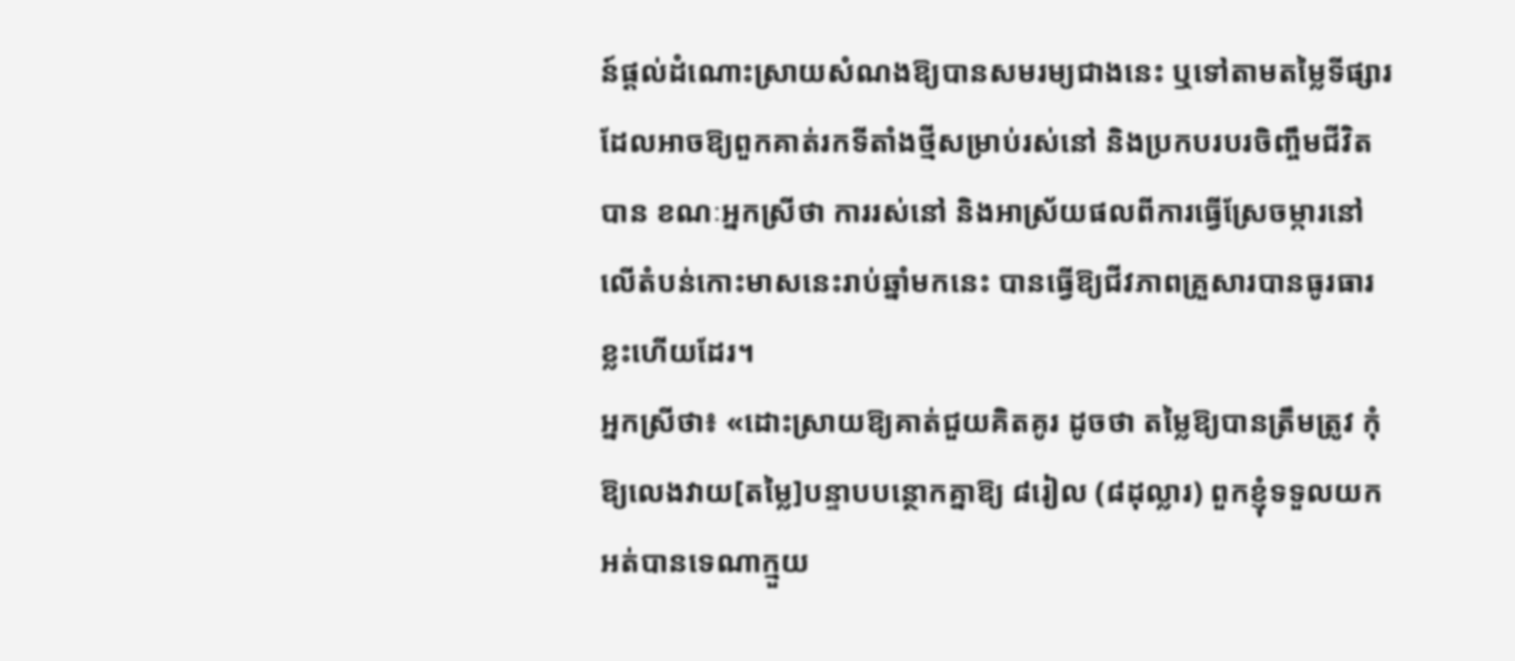ន៍ផ្តល់ដំណោះស្រាយសំណងឱ្យបានសមរម្យជាងនេះ ឬទៅតាមតម្លៃទីផ្សារ ដែលអាចឱ្យពួកគាត់រកទីតាំងថ្មីសម្រាប់រស់នៅ និងប្រកបរបរចិញ្ចឹមជីវិតបាន ខណៈអ្នកស្រីថា ការរស់នៅ និងអាស្រ័យផលពីការធ្វើស្រែចម្ការនៅលើតំបន់កោះមាសនេះរាប់ឆ្នាំមកនេះ បានធ្វើឱ្យជីវភាពគ្រួសារបានធូរធារខ្លះហើយដែរ។
អ្នកស្រីថា៖ «ដោះស្រាយឱ្យគាត់ជួយគិតគូរ ដូចថា តម្លៃឱ្យបានត្រឹមត្រូវ កុំឱ្យលេងវាយ[តម្លៃ]បន្ទាបបន្ថោកគ្នាឱ្យ ៨រៀល (៨ដុល្លារ) ពួកខ្ញុំទទួលយកអត់បានទេណាក្មួយ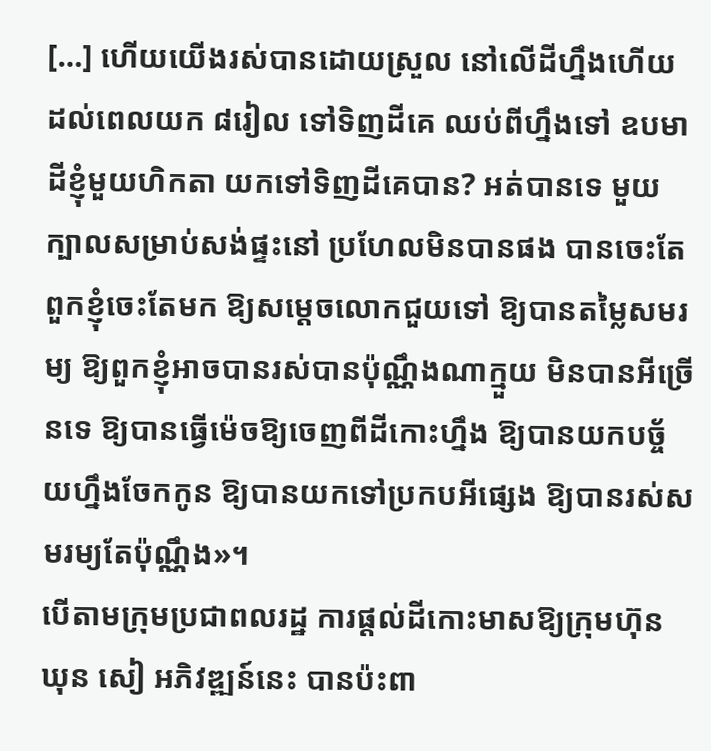[…] ហើយយើងរស់បានដោយស្រួល នៅលើដីហ្នឹងហើយ ដល់ពេលយក ៨រៀល ទៅទិញដីគេ ឈប់ពីហ្នឹងទៅ ឧបមាដីខ្ញុំមួយហិកតា យកទៅទិញដីគេបាន? អត់បានទេ មួយក្បាលសម្រាប់សង់ផ្ទះនៅ ប្រហែលមិនបានផង បានចេះតែពួកខ្ញុំចេះតែមក ឱ្យសម្តេចលោកជួយទៅ ឱ្យបានតម្លៃសមរម្យ ឱ្យពួកខ្ញុំអាចបានរស់បានប៉ុណ្ណឹងណាក្មួយ មិនបានអីច្រើនទេ ឱ្យបានធ្វើម៉េចឱ្យចេញពីដីកោះហ្នឹង ឱ្យបានយកបច្ច័យហ្នឹងចែកកូន ឱ្យបានយកទៅប្រកបអីផ្សេង ឱ្យបានរស់សមរម្យតែប៉ុណ្ណឹង»។
បើតាមក្រុមប្រជាពលរដ្ឋ ការផ្តល់ដីកោះមាសឱ្យក្រុមហ៊ុន ឃុន សៀ អភិវឌ្ឍន៍នេះ បានប៉ះពា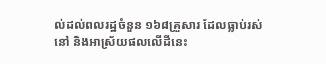ល់ដល់ពលរដ្ឋចំនួន ១៦៨គ្រួសារ ដែលធ្លាប់រស់នៅ និងអាស្រ័យផលលើដីនេះ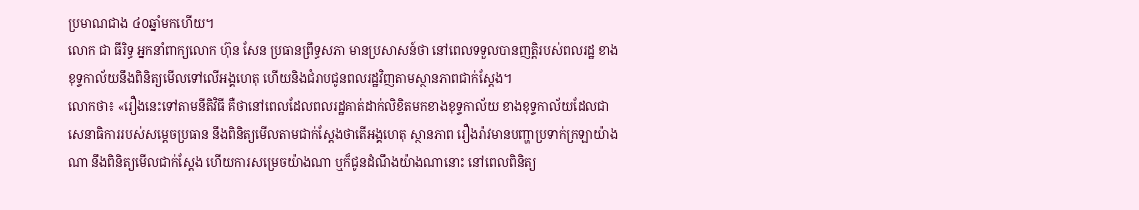ប្រមាណជាង ៤០ឆ្នាំមកហើយ។
លោក ជា ធីរិទ្ធ អ្នកនាំពាក្យលោក ហ៊ុន សែន ប្រធានព្រឹទ្ធសភា មានប្រសាសន៍ថា នៅពេលទទួលបានញតិ្តរបស់ពលរដ្ឋ ខាងខុទ្ទកាល័យនឹងពិនិត្យមើលទៅលើអង្គហេតុ ហើយនិងជំរាបជូនពលរដ្ឋវិញតាមស្ថានភាពជាក់ស្តែង។
លោកថា៖ «រឿងនេះទៅតាមនីតិវិធី គឺថានៅពេលដែលពលរដ្ឋគាត់ដាក់លិខិតមកខាងខុទ្ទកាល័យ ខាងខុទ្ទកាល័យដែលជាសេនាធិការរបស់សម្តេចប្រធាន នឹងពិនិត្យមើលតាមជាក់ស្តែងថាតើអង្គហេតុ ស្ថានភាព រឿងរ៉ាវមានបញ្ហាប្រទាក់ក្រឡាយ៉ាងណា នឹងពិនិត្យមើលជាក់ស្តែង ហើយការសម្រេចយ៉ាងណា ឬក៏ជូនដំណឹងយ៉ាងណានោះ នៅពេលពិនិត្យ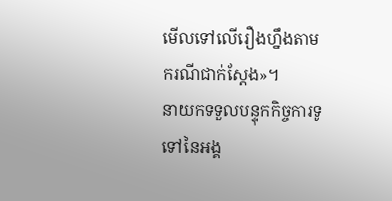មើលទៅលើរឿងហ្នឹងតាមករណីជាក់ស្តែង»។
នាយកទទួលបន្ទុកកិច្ចការទូទៅនៃអង្គ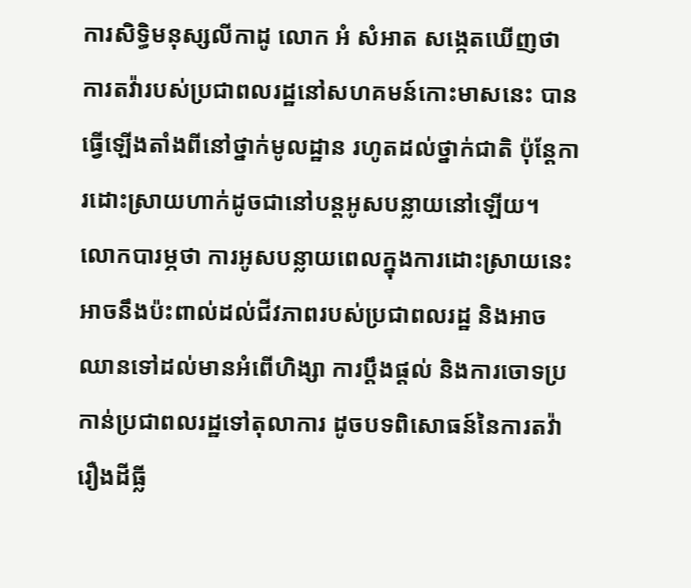ការសិទ្ធិមនុស្សលីកាដូ លោក អំ សំអាត សង្កេតឃើញថា ការតវ៉ារបស់ប្រជាពលរដ្ឋនៅសហគមន៍កោះមាសនេះ បានធ្វើឡើងតាំងពីនៅថ្នាក់មូលដ្ឋាន រហូតដល់ថ្នាក់ជាតិ ប៉ុន្តែការដោះស្រាយហាក់ដូចជានៅបន្តអូសបន្លាយនៅឡើយ។
លោកបារម្ភថា ការអូសបន្លាយពេលក្នុងការដោះស្រាយនេះ អាចនឹងប៉ះពាល់ដល់ជីវភាពរបស់ប្រជាពលរដ្ឋ និងអាចឈានទៅដល់មានអំពើហិង្សា ការប្តឹងផ្តល់ និងការចោទប្រកាន់ប្រជាពលរដ្ឋទៅតុលាការ ដូចបទពិសោធន៍នៃការតវ៉ារឿងដីធ្លី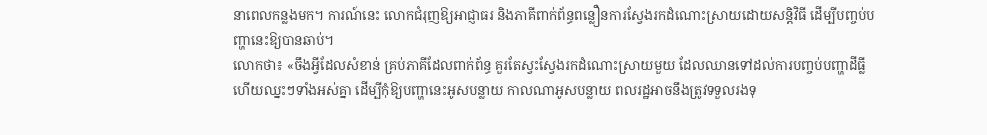នាពេលកន្លងមក។ ការណ៍នេះ លោកជំរុញឱ្យអាជ្ញាធរ និងភាគីពាក់ព័ន្ធពន្លឿនការស្វែងរកដំណោះស្រាយដោយសន្តិវិធី ដើម្បីបញ្ចប់បញ្ហានេះឱ្យបានឆាប់។
លោកថា៖ «ចឹងអ្វីដែលសំខាន់ គ្រប់ភាគីដែលពាក់ព័ន្ធ គួរតែស្វះស្វែងរកដំណោះស្រាយមួយ ដែលឈានទៅដល់ការបញ្ចប់បញ្ហាដីធ្លី ហើយឈ្នះៗទាំងអស់គ្នា ដើម្បីកុំឱ្យបញ្ហានេះអូសបន្លាយ កាលណាអូសបន្លាយ ពលរដ្ឋអាចនឹងត្រូវទទួលរងទុ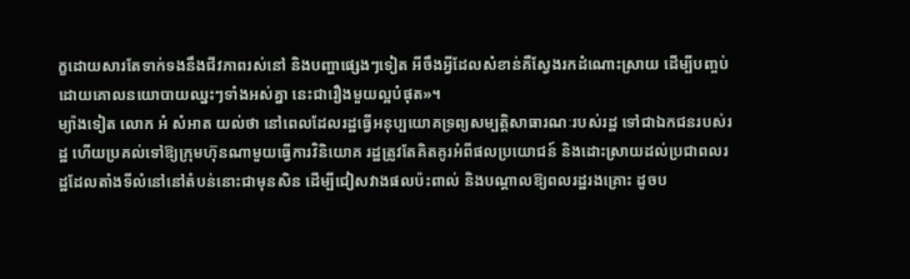ក្ខដោយសារតែទាក់ទងនឹងជីវភាពរស់នៅ និងបញ្ហាផ្សេងៗទៀត អីចឹងអ្វីដែលសំខាន់គឺស្វែងរកដំណោះស្រាយ ដើម្បីបញ្ចប់ដោយគោលនយោបាយឈ្នះៗទាំងអស់គ្នា នេះជារឿងមួយល្អបំផុត»។
ម្យ៉ាងទៀត លោក អំ សំអាត យល់ថា នៅពេលដែលរដ្ឋធ្វើអនុប្បយោគទ្រព្យសម្បត្តិសាធារណៈរបស់រដ្ឋ ទៅជាឯកជនរបស់រដ្ឋ ហើយប្រគល់ទៅឱ្យក្រុមហ៊ុនណាមួយធ្វើការវិនិយោគ រដ្ឋត្រូវតែគិតគូរអំពីផលប្រយោជន៍ និងដោះស្រាយដល់ប្រជាពលរដ្ឋដែលតាំងទីលំនៅនៅតំបន់នោះជាមុនសិន ដើម្បីជៀសវាងផលប៉ះពាល់ និងបណ្តាលឱ្យពលរដ្ឋរងគ្រោះ ដូចប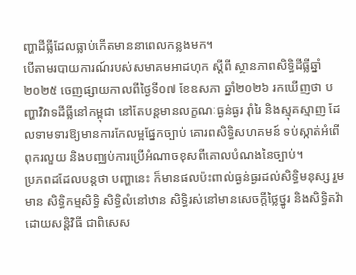ញ្ហាដីធ្លីដែលធ្លាប់កើតមាននាពេលកន្លងមក។
បើតាមរបាយការណ៍របស់សមាគមអាដហុក ស្តីពី ស្ថានភាពសិទ្ធិដីធ្លីឆ្នាំ២០២៥ ចេញផ្សាយកាលពីថ្ងៃទី០៧ ខែឧសភា ឆ្នាំ២០២៦ រកឃើញថា បញ្ហាវិវាទដីធ្លីនៅកម្ពុជា នៅតែបន្តមានលក្ខណៈធ្ងន់ធ្ងរ រ៉ាំរៃ និងស្មុគស្មាញ ដែលទាមទារឱ្យមានការកែលម្អផ្នែកច្បាប់ គោរពសិទ្ធិសហគមន៍ ទប់ស្កាត់អំពើពុករលួយ និងបញ្ឈប់ការប្រើអំណាចខុសពីគោលបំណងនៃច្បាប់។
ប្រភពដដែលបន្តថា បញ្ហានេះ ក៏មានផលប៉ះពាល់ធ្ងន់ធ្ងរដល់សិទ្ធិមនុស្ស រួមមាន សិទ្ធិកម្មសិទ្ធិ សិទ្ធិលំនៅឋាន សិទ្ធិរស់នៅមានសេចក្តីថ្លៃថ្នូរ និងសិទ្ធិតវ៉ាដោយសន្តិវិធី ជាពិសេស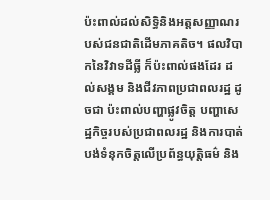ប៉ះពាល់ដល់សិទ្ធិនិងអត្តសញ្ញាណរបស់ជនជាតិដើមភាគតិច។ ផលវិបាកនៃវិវាទដីធ្លី ក៏ប៉ះពាល់ផងដែរ ដល់សង្គម និងជីវភាពប្រជាពលរដ្ឋ ដូចជា ប៉ះពាល់បញ្ហាផ្លូវចិត្ត បញ្ហាសេដ្ឋកិច្ចរបស់ប្រជាពលរដ្ឋ និងការបាត់បង់ទំនុកចិត្តលើប្រព័ន្ធយុត្តិធម៌ និង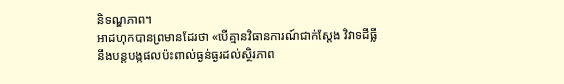និទណ្ឌភាព។
អាដហុកបានព្រមានដែរថា «បើគ្មានវិធានការណ៍ជាក់ស្តែង វិវាទដីធ្លី នឹងបន្តបង្កផលប៉ះពាល់ធ្ងន់ធ្ងរដល់ស្ថិរភាព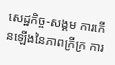សេដ្ឋកិច្ច-សង្គម ការកើនឡើងនៃភាពក្រីក្រ ការ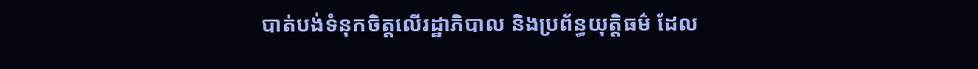បាត់បង់ទំនុកចិត្តលើរដ្ឋាភិបាល និងប្រព័ន្ធយុត្តិធម៌ ដែល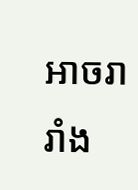អាចរារាំង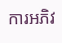ការអភិវ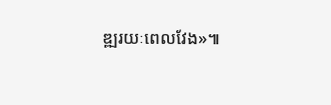ឌ្ឍរយៈពេលវែង»៕